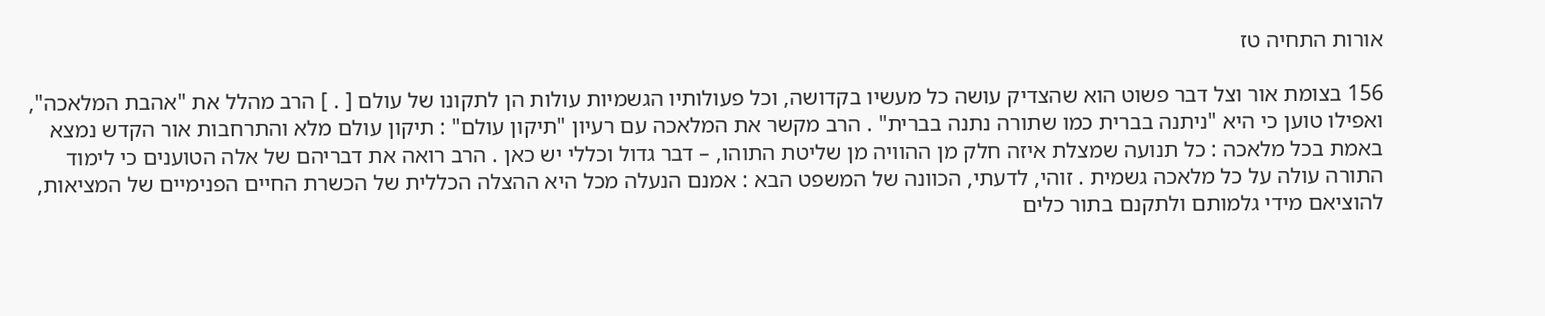אורות התחיה טז

156 בצומת אור וצל דבר פשוט הוא שהצדיק עושה כל מעשיו בקדושה, וכל פעולותיו הגשמיות עולות הן לתקונו של עולם [ . ] הרב מהלל את "אהבת המלאכה", ואפילו טוען כי היא "ניתנה בברית כמו שתורה נתנה בברית" . הרב מקשר את המלאכה עם רעיון "תיקון עולם" : תיקון עולם מלא והתרחבות אור הקדש נמצא באמת בכל מלאכה : כל תנועה שמצלת איזה חלק מן ההוויה מן שליטת התוהו, – דבר גדול וכללי יש כאן . הרב רואה את דבריהם של אלה הטוענים כי לימוד התורה עולה על כל מלאכה גשמית . זוהי, לדעתי, הכוונה של המשפט הבא : אמנם הנעלה מכל היא ההצלה הכללית של הכשרת החיים הפנימיים של המציאות, להוציאם מידי גלמותם ולתקנם בתור כלים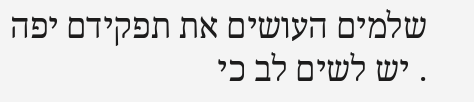שלמים העושים את תפקידם יפה . יש לשים לב כי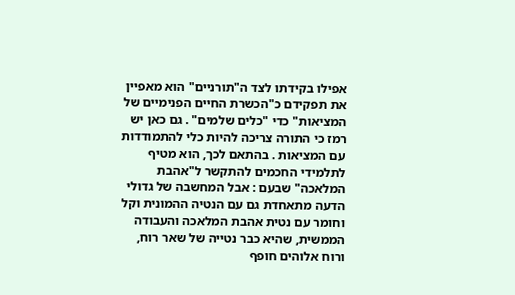אפילו בקידתו לצד ה"תורניים" הוא מאפיין את תפקידם כ"הכשרת החיים הפנימיים של המציאות" כדי "כלים שלמים" . גם כאן יש רמז כי התורה צריכה להיות כלי להתמודדות עם המציאות . בהתאם לכך, הוא מטיף לתלמידי החכמים להתקשר ל"אהבת המלאכה" שבעם : אבל המחשבה של גדולי הדעה מתאחדת גם עם הנטיה ההמונית וקל וחומר עם נטית אהבת המלאכה והעבודה הממשית, שהיא כבר נטייה של שאר רוח, ורוח אלוהים חופף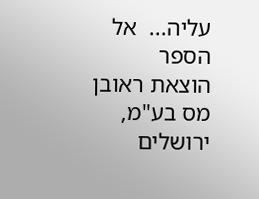עליה...  אל הספר
הוצאת ראובן מס בע"מ, ירושלים